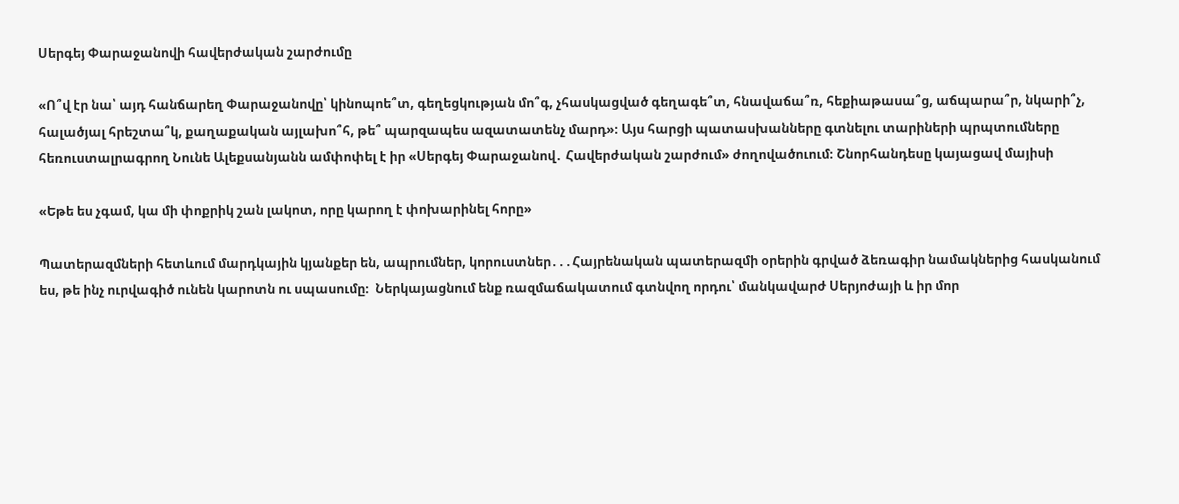Սերգեյ Փարաջանովի հավերժական շարժումը

«Ո՞վ էր նա՝ այդ հանճարեղ Փարաջանովը՝ կինոպոե՞տ, գեղեցկության մո՞գ, չհասկացված գեղագե՞տ, հնավաճա՞ռ, հեքիաթասա՞ց, աճպարա՞ր, նկարի՞չ, հալածյալ հրեշտա՞կ, քաղաքական այլախո՞հ, թե՞ պարզապես ազատատենչ մարդ»։ Այս հարցի պատասխանները գտնելու տարիների պրպտումները հեռուստալրագրող Նունե Ալեքսանյանն ամփոփել է իր «Սերգեյ Փարաջանով․ Հավերժական շարժում» ժողովածուում։ Շնորհանդեսը կայացավ մայիսի

«Եթե ես չգամ, կա մի փոքրիկ շան լակոտ, որը կարող է փոխարինել հորը»

Պատերազմների հետևում մարդկային կյանքեր են, ապրումներ, կորուստներ․․․Հայրենական պատերազմի օրերին գրված ձեռագիր նամակներից հասկանում ես, թե ինչ ուրվագիծ ունեն կարոտն ու սպասումը։  Ներկայացնում ենք ռազմաճակատում գտնվող որդու՝ մանկավարժ Սերյոժայի և իր մոր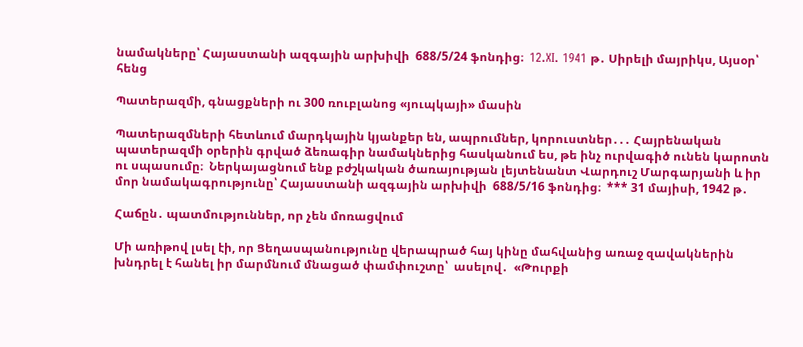նամակները՝ Հայաստանի ազգային արխիվի  688/5/24 ֆոնդից։  12.XI. 1941 թ․ Սիրելի մայրիկս, Այսօր՝ հենց

Պատերազմի, գնացքների ու 300 ռուբլանոց «յուպկայի» մասին

Պատերազմների հետևում մարդկային կյանքեր են, ապրումներ, կորուստներ․․․ Հայրենական պատերազմի օրերին գրված ձեռագիր նամակներից հասկանում ես, թե ինչ ուրվագիծ ունեն կարոտն ու սպասումը։  Ներկայացնում ենք բժշկական ծառայության լեյտենանտ Վարդուշ Մարգարյանի և իր մոր նամակագրությունը՝ Հայաստանի ազգային արխիվի  688/5/16 ֆոնդից։  *** 31 մայիսի, 1942 թ․

Հաճըն․ պատմություններ, որ չեն մոռացվում

Մի առիթով լսել էի, որ Ցեղասպանությունը վերապրած հայ կինը մահվանից առաջ զավակներին խնդրել է հանել իր մարմնում մնացած փամփուշտը՝  ասելով․  «Թուրքի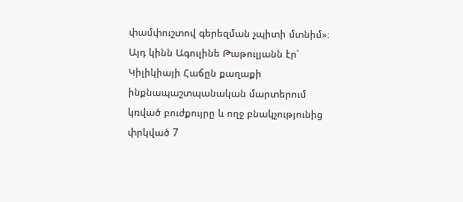փամփուշտով գերեզման չպիտի մտնիմ»։ Այդ կինն Ագուլինե Թաթուլյանն էր՝ Կիլիկիայի Հաճըն քաղաքի ինքնապաշտպանական մարտերում կռված բուժքույրը և ողջ բնակչությունից փրկված 7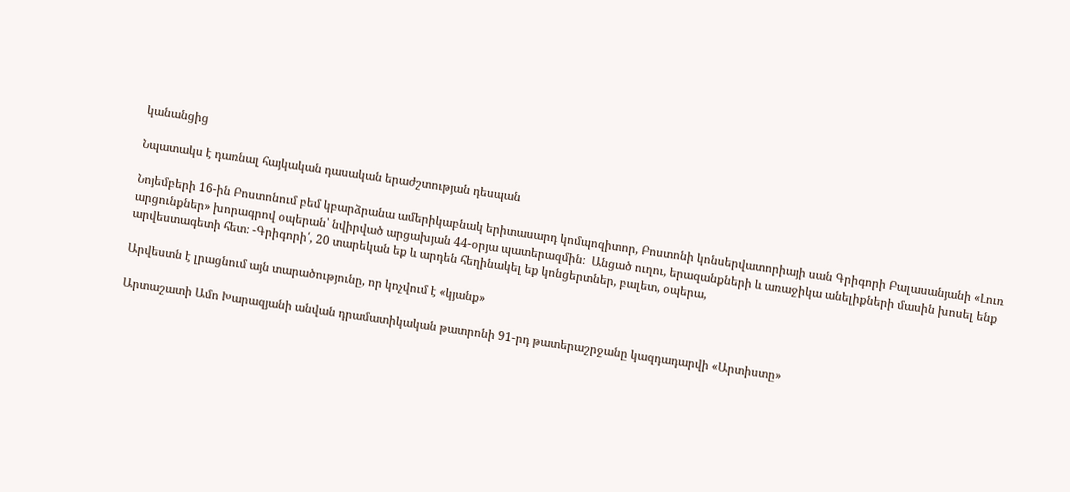կանանցից

Նպատակս է դառնալ հայկական դասական երաժշտության դեսպան

Նոյեմբերի 16-ին Բոստոնում բեմ կբարձրանա ամերիկաբնակ երիտասարդ կոմպոզիտոր, Բոստոնի կոնսերվատորիայի սան Գրիգորի Բալասանյանի «Լուռ արցունքներ» խորագրով օպերան՝ նվիրված արցախյան 44-օրյա պատերազմին։  Անցած ուղու, երազանքների և առաջիկա անելիքների մասին խոսել ենք արվեստագետի հետ։ -Գրիգորի՛, 20 տարեկան եք և արդեն հեղինակել եք կոնցերտներ, բալետ, օպերա,

Արվեստն է լրացնում այն տարածությունը, որ կոչվում է «կյանք»

Արտաշատի Ամո Խարազյանի անվան դրամատիկական թատրոնի 91-րդ թատերաշրջանը կազդադարվի «Արտիստը»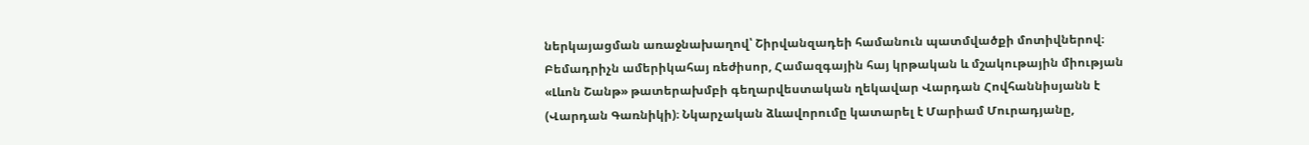ներկայացման առաջնախաղով՝ Շիրվանզադեի համանուն պատմվածքի մոտիվներով։ Բեմադրիչն ամերիկահայ ռեժիսոր, Համազգային հայ կրթական և մշակութային միության «Լևոն Շանթ» թատերախմբի գեղարվեստական ղեկավար Վարդան Հովհաննիսյանն է (Վարդան Գառնիկի)։ Նկարչական ձևավորումը կատարել է Մարիամ Մուրադյանը,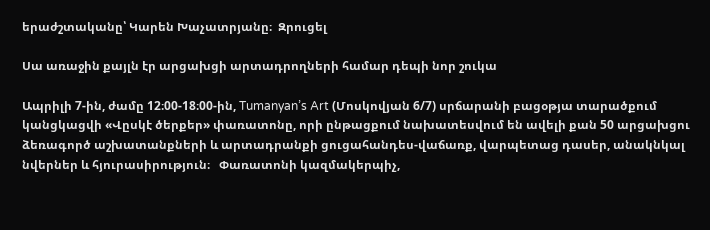երաժշտականը՝ Կարեն Խաչատրյանը։  Զրուցել

Սա առաջին քայլն էր արցախցի արտադրողների համար դեպի նոր շուկա

Ապրիլի 7-ին, ժամը 12։00-18։00-ին, Tumanyan’s Art (Մոսկովյան 6/7) սրճարանի բացօթյա տարածքում կանցկացվի «Վըսկէ ծերքեր» փառատոնը, որի ընթացքում նախատեսվում են ավելի քան 50 արցախցու ձեռագործ աշխատանքների և արտադրանքի ցուցահանդես-վաճառք, վարպետաց դասեր, անակնկալ նվերներ և հյուրասիրություն։   Փառատոնի կազմակերպիչ,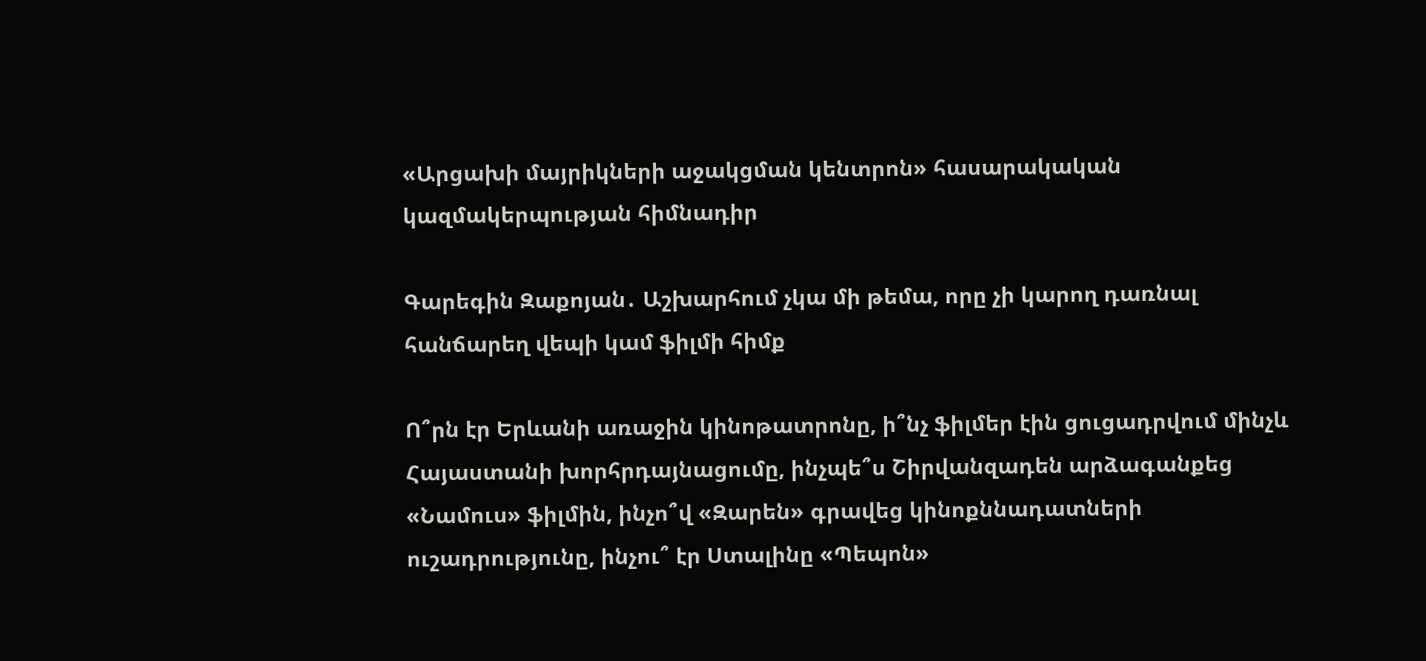«Արցախի մայրիկների աջակցման կենտրոն» հասարակական կազմակերպության հիմնադիր

Գարեգին Զաքոյան․ Աշխարհում չկա մի թեմա, որը չի կարող դառնալ հանճարեղ վեպի կամ ֆիլմի հիմք

Ո՞րն էր Երևանի առաջին կինոթատրոնը, ի՞նչ ֆիլմեր էին ցուցադրվում մինչև Հայաստանի խորհրդայնացումը, ինչպե՞ս Շիրվանզադեն արձագանքեց «Նամուս» ֆիլմին, ինչո՞վ «Զարեն» գրավեց կինոքննադատների ուշադրությունը, ինչու՞ էր Ստալինը «Պեպոն»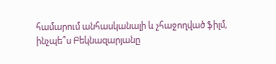համարում անհասկանալի և չհաջողված ֆիլմ, ինչպե՞ս Բեկնազարյանը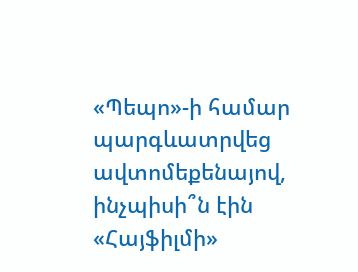«Պեպո»-ի համար պարգևատրվեց ավտոմեքենայով, ինչպիսի՞ն էին «Հայֆիլմի»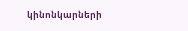կինոնկարների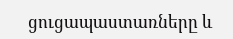ցուցապաստառները և